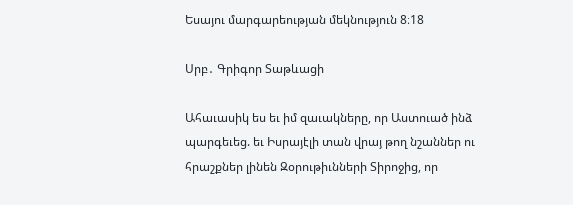Եսայու մարգարեության մեկնություն 8։18

Սրբ․ Գրիգոր Տաթևացի

Ահաւասիկ ես եւ իմ զաւակները, որ Աստուած ինձ պարգեւեց. եւ Իսրայէլի տան վրայ թող նշաններ ու հրաշքներ լինեն Զօրութիւնների Տիրոջից, որ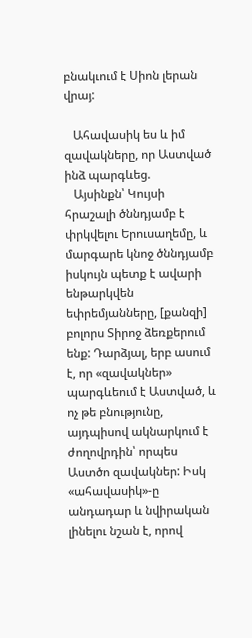բնակւում է Սիոն լերան վրայ:

   Ահավասիկ ես և իմ զավակները, որ Աստված ինձ պարգևեց.
   Այսինքն՝ Կույսի հրաշալի ծննդյամբ է փրկվելու Երուսաղեմը, և մարգարե կնոջ ծննդյամբ իսկույն պետք է ավարի ենթարկվեն եփրեմյանները, [քանզի] բոլորս Տիրոջ ձեռքերում ենք: Դարձյալ, երբ ասում է, որ «զավակներ» պարգևեում է Աստված, և ոչ թե բնությունը, այդպիսով ակնարկում է ժողովրդին՝ որպես Աստծո զավակներ: Իսկ «ահավասիկ»-ը անդադար և նվիրական լինելու նշան է, որով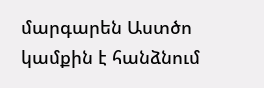մարգարեն Աստծո կամքին է հանձնում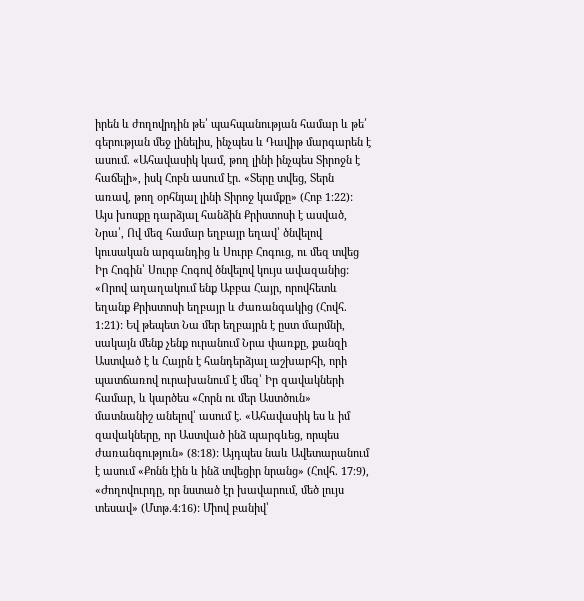իրեն և ժողովրդին թե՛ պահպանության համար և թե՛ գերության մեջ լինելիս, ինչպես և Դավիթ մարգարեն է ասում. «Ահավասիկ կամ, թող լինի ինչպես Տիրոջն է հաճելի», իսկ Հոբն ասում էր. «Տերը տվեց, Տերն առավ, թող օրհնյալ լինի Տիրոջ կամքը» (Հոբ 1։22): Այս խոսքը դարձյալ հանձին Քրիստոսի է ասված, Նրա՛, Ով մեզ համար եղբայր եղավ՝ ծնվելով կուսական արգանդից և Սուրբ Հոգուց, ու մեզ տվեց Իր Հոգին՝ Սուրբ Հոգով ծնվելով կույս ավազանից: «Որով աղաղակում ենք Աբբա Հայր, որովհետև եղանք Քրիստոսի եղբայր և ժառանգակից (Հովհ. 1։21): Եվ թեպետ Նա մեր եղբայրն է ըստ մարմնի, սակայն մենք չենք ուրանում Նրա փառքը, քանզի Աստված է և Հայրն է հանդերձյալ աշխարհի, որի պատճառով ուրախանում է մեզ՝ Իր զավակների համար, և կարծես «Հորն ու մեր Աստծուն» մատնանիշ անելով՝ ասում է. «Ահավասիկ ես և իմ զավակները, որ Աստված ինձ պարգևեց, որպես ժառանգություն» (8։18): Այդպես նաև Ավետարանում է ասում «Քոնն էին և ինձ տվեցիր նրանց» (Հովհ. 17։9), «Ժողովուրդը, որ նստած էր խավարում, մեծ լույս տեսավ» (Մտթ.4։16): Միով բանիվ՝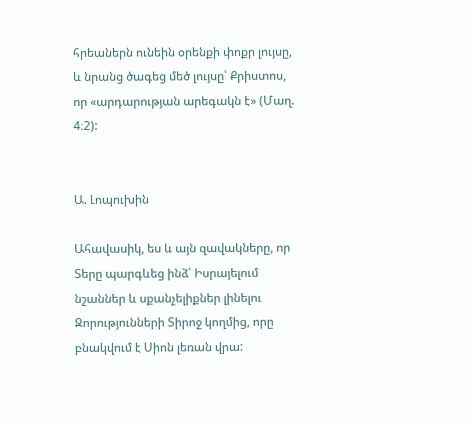հրեաներն ունեին օրենքի փոքր լույսը, և նրանց ծագեց մեծ լույսը՝ Քրիստոս, որ «արդարության արեգակն է» (Մաղ. 4։2):


Ա. Լոպուխին

Ահավասիկ, ես և այն զավակները, որ Տերը պարգևեց ինձ՝ Իսրայելում նշաններ և սքանչելիքներ լինելու Զորությունների Տիրոջ կողմից, որը բնակվում է Սիոն լեռան վրա: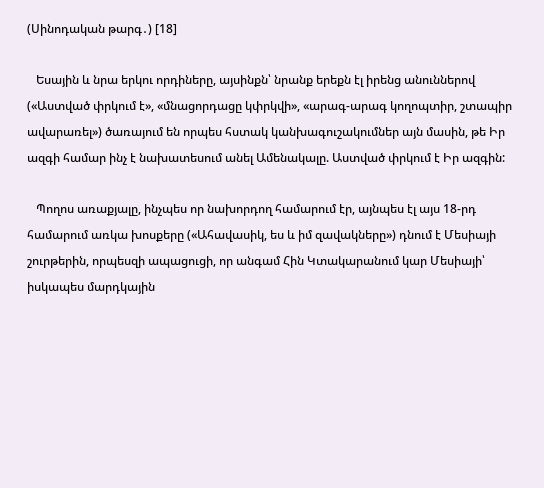(Սինոդական թարգ․) [18]

   Եսային և նրա երկու որդիները, այսինքն՝ նրանք երեքն էլ իրենց անուններով («Աստված փրկում է», «մնացորդացը կփրկվի», «արագ-արագ կողոպտիր, շտապիր ավարառել») ծառայում են որպես հստակ կանխագուշակումներ այն մասին, թե Իր ազգի համար ինչ է նախատեսում անել Ամենակալը. Աստված փրկում է Իր ազգին:

   Պողոս առաքյալը, ինչպես որ նախորդող համարում էր, այնպես էլ այս 18-րդ համարում առկա խոսքերը («Ահավասիկ, ես և իմ զավակները») դնում է Մեսիայի շուրթերին, որպեսզի ապացուցի, որ անգամ Հին Կտակարանում կար Մեսիայի՝ իսկապես մարդկային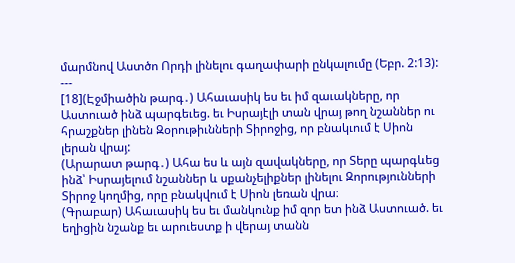մարմնով Աստծո Որդի լինելու գաղափարի ընկալումը (Եբր. 2:13):
---
[18](Էջմիածին թարգ․) Ահաւասիկ ես եւ իմ զաւակները, որ Աստուած ինձ պարգեւեց. եւ Իսրայէլի տան վրայ թող նշաններ ու հրաշքներ լինեն Զօրութիւնների Տիրոջից, որ բնակւում է Սիոն լերան վրայ:
(Արարատ թարգ․) Ահա ես և այն զավակները, որ Տերը պարգևեց ինձ՝ Իսրայելում նշաններ և սքանչելիքներ լինելու Զորությունների Տիրոջ կողմից, որը բնակվում է Սիոն լեռան վրա։
(Գրաբար) Ահաւասիկ ես եւ մանկունք իմ զոր ետ ինձ Աստուած. եւ եղիցին նշանք եւ արուեստք ի վերայ տանն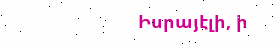Իսրայէլի, ի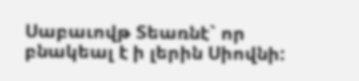Սաբաւովթ Տեառնէ` որ բնակեալ է ի լերին Սիովնի: